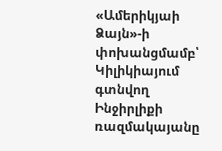«Ամերիկյաի Ձայն»-ի փոխանցմամբ՝ Կիլիկիայում գտնվող Ինջիրլիքի ռազմակայանը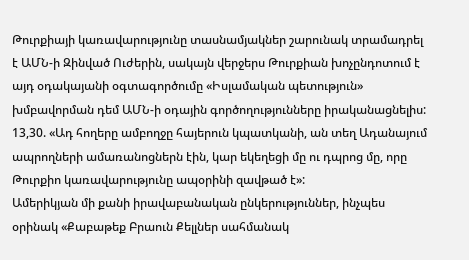Թուրքիայի կառավարությունը տասնամյակներ շարունակ տրամադրել է ԱՄՆ-ի Զինված Ուժերին, սակայն վերջերս Թուրքիան խոչընդոտում է այդ օդակայանի օգտագործումը «Իսլամական պետություն» խմբավորման դեմ ԱՄՆ-ի օդային գործողությունները իրականացնելիս:
13,30. «Ադ հողերը ամբողջը հայերուն կպատկանի, ան տեղ Ադանայում ապրողների ամառանոցներն էին, կար եկեղեցի մը ու դպրոց մը, որը Թուրքիո կառավարությունը ապօրինի զավթած է»:
Ամերիկյան մի քանի իրավաբանական ընկերություններ, ինչպես օրինակ «Քաբաթեք Բրաուն Քելլներ սահմանակ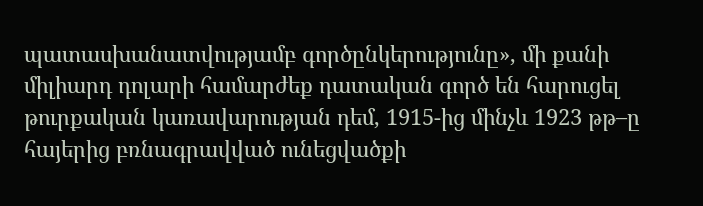պատասխանատվությամբ գործընկերությունը», մի քանի միլիարդ դոլարի համարժեք դատական գործ են հարուցել թուրքական կառավարության դեմ, 1915-ից մինչև 1923 թթ–ը հայերից բռնագրավված ունեցվածքի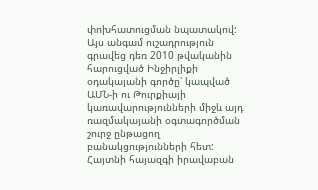փոխհատուցման նպատակով:
Այս անգամ ուշադրություն գրավեց դեռ 2010 թվականին հարուցված Ինջիրլիքի օդակայանի գործը՝ կապված ԱՄՆ-ի ու Թուրքիայի կառավարությունների միջև այդ ռազմակայանի օգտագործման շուրջ ընթացող բանակցությունների հետ: Հայտնի հայազգի իրավաբան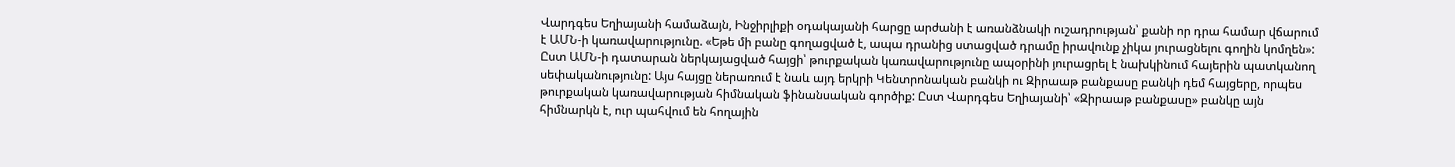Վարդգես Եղիայանի համաձայն, Ինջիրլիքի օդակայանի հարցը արժանի է առանձնակի ուշադրության՝ քանի որ դրա համար վճարում է ԱՄՆ-ի կառավարությունը. «Եթե մի բանը գողացված է, ապա դրանից ստացված դրամը իրավունք չիկա յուրացնելու գողին կոմղեն»:
Ըստ ԱՄՆ-ի դատարան ներկայացված հայցի՝ թուրքական կառավարությունը ապօրինի յուրացրել է նախկինում հայերին պատկանող սեփականությունը: Այս հայցը ներառում է նաև այդ երկրի Կենտրոնական բանկի ու Զիրաաթ բանքասը բանկի դեմ հայցերը, որպես թուրքական կառավարության հիմնական ֆինանսական գործիք: Ըստ Վարդգես Եղիայանի՝ «Զիրաաթ բանքասը» բանկը այն հիմնարկն է, ուր պահվում են հողային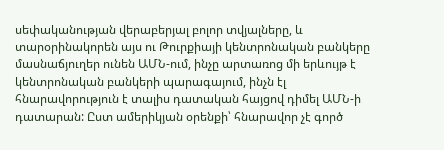սեփականության վերաբերյալ բոլոր տվյալները, և տարօրինակորեն այս ու Թուրքիայի կենտրոնական բանկերը մասնաճյուղեր ունեն ԱՄՆ-ում, ինչը արտառոց մի երևույթ է կենտրոնական բանկերի պարագայում, ինչն էլ հնարավորություն է տալիս դատական հայցով դիմել ԱՄՆ-ի դատարան: Ըստ ամերիկյան օրենքի՝ հնարավոր չէ գործ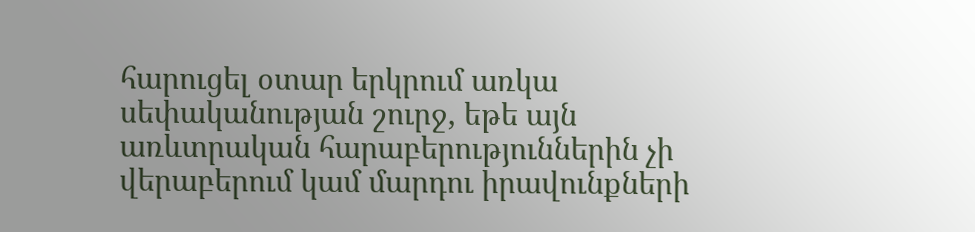հարուցել օտար երկրում առկա սեփականության շուրջ, եթե այն առևտրական հարաբերություններին չի վերաբերում կամ մարդու իրավունքների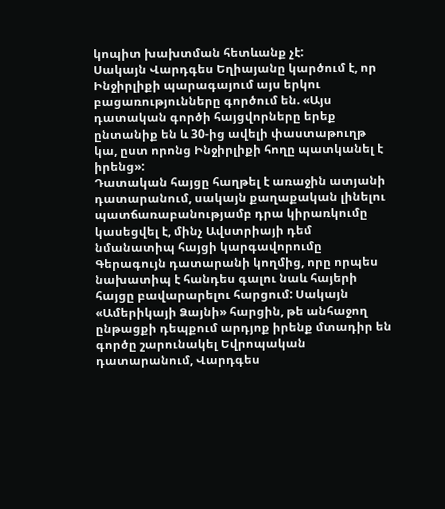կոպիտ խախտման հետևանք չէ:
Սակայն Վարդգես Եղիայանը կարծում է, որ Ինջիրլիքի պարագայում այս երկու բացառությունները գործում են. «Այս դատական գործի հայցվորները երեք ընտանիք են և 30-ից ավելի փաստաթուղթ կա, ըստ որոնց Ինջիրլիքի հողը պատկանել է իրենց»:
Դատական հայցը հաղթել է առաջին ատյանի դատարանում, սակայն քաղաքական լինելու պատճառաբանությամբ դրա կիրառկումը կասեցվել է, մինչ Ավստրիայի դեմ նմանատիպ հայցի կարգավորումը Գերագույն դատարանի կողմից, որը որպես նախատիպ է հանդես գալու նաև հայերի հայցը բավարարելու հարցում: Սակայն «Ամերիկայի Ձայնի» հարցին, թե անհաջող ընթացքի դեպքում արդյոք իրենք մտադիր են գործը շարունակել Եվրոպական դատարանում, Վարդգես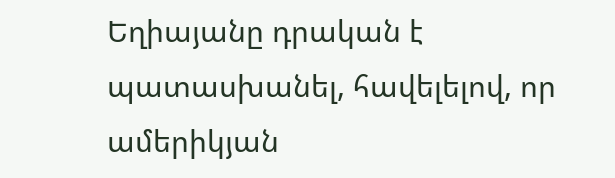Եղիայանը դրական է պատասխանել, հավելելով, որ ամերիկյան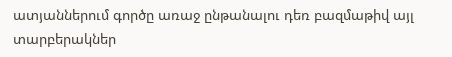ատյաններում գործը առաջ ընթանալու դեռ բազմաթիվ այլ տարբերակներ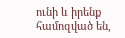ունի և իրենք համոզված են,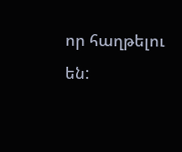որ հաղթելու են: